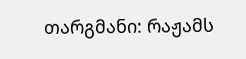თარგმანი: რაჟამს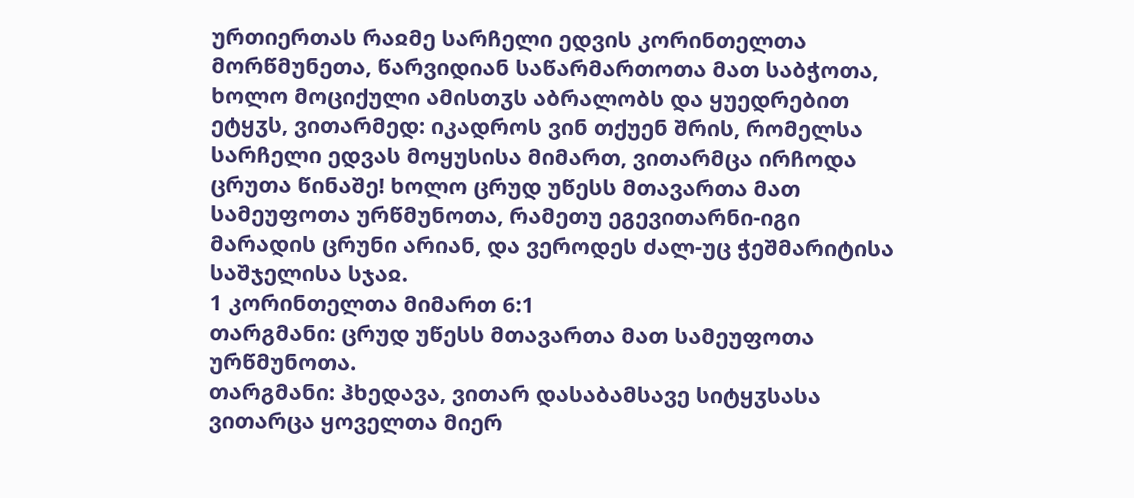ურთიერთას რაჲმე სარჩელი ედვის კორინთელთა მორწმუნეთა, წარვიდიან საწარმართოთა მათ საბჭოთა, ხოლო მოციქული ამისთჳს აბრალობს და ყუედრებით ეტყჳს, ვითარმედ: იკადროს ვინ თქუენ შრის, რომელსა სარჩელი ედვას მოყუსისა მიმართ, ვითარმცა ირჩოდა ცრუთა წინაშე! ხოლო ცრუდ უწესს მთავართა მათ სამეუფოთა ურწმუნოთა, რამეთუ ეგევითარნი-იგი მარადის ცრუნი არიან, და ვეროდეს ძალ-უც ჭეშმარიტისა საშჯელისა სჯაჲ.
1 კორინთელთა მიმართ 6:1
თარგმანი: ცრუდ უწესს მთავართა მათ სამეუფოთა ურწმუნოთა.
თარგმანი: ჰხედავა, ვითარ დასაბამსავე სიტყჳსასა ვითარცა ყოველთა მიერ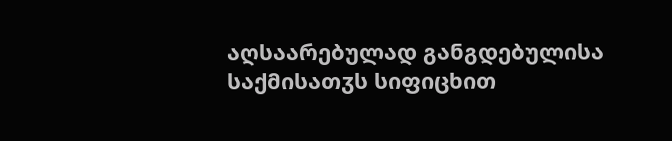აღსაარებულად განგდებულისა საქმისათჳს სიფიცხით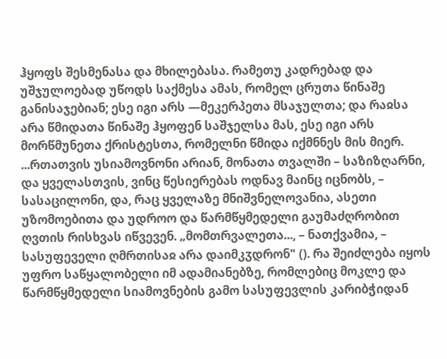ჰყოფს შესმენასა და მხილებასა. რამეთუ კადრებად და უშჯულოებად უწოდს საქმესა ამას, რომელ ცრუთა წინაშე განისაჯებიან; ესე იგი არს —მეკერპეთა მსაჯულთა; და რაჲსა არა წმიდათა წინაშე ჰყოფენ საშჯელსა მას, ესე იგი არს მორწმუნეთა ქრისტესთა, რომელნი წმიდა იქმნნეს მის მიერ.
...რთათვის უსიამოვნონი არიან, მონათა თვალში – საზიზღარნი, და ყველასთვის, ვინც წესიერებას ოდნავ მაინც იცნობს, – სასაცილონი, და, რაც ყველაზე მნიშვნელოვანია, ასეთი უზომოებითა და უდროო და წარმწყმედელი გაუმაძღრობით ღვთის რისხვას იწვევენ. „მომთრვალეთა..., – ნათქვამია, – სასუფეველი ღმრთისაჲ არა დაიმკჳდრონ" (). რა შეიძლება იყოს უფრო საწყალობელი იმ ადამიანებზე, რომლებიც მოკლე და წარმწყმედელი სიამოვნების გამო სასუფევლის კარიბჭიდან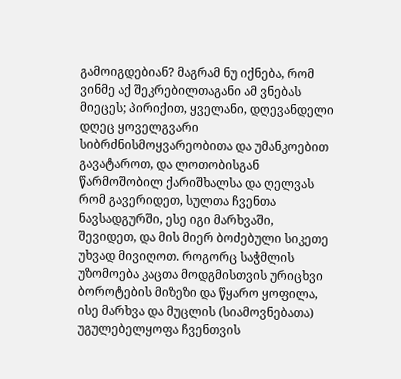გამოიგდებიან? მაგრამ ნუ იქნება, რომ ვინმე აქ შეკრებილთაგანი ამ ვნებას მიეცეს; პირიქით, ყველანი, დღევანდელი დღეც ყოველგვარი სიბრძნისმოყვარეობითა და უმანკოებით გავატაროთ, და ლოთობისგან წარმოშობილ ქარიშხალსა და ღელვას რომ გავერიდეთ, სულთა ჩვენთა ნავსადგურში, ესე იგი მარხვაში, შევიდეთ, და მის მიერ ბოძებული სიკეთე უხვად მივიღოთ. როგორც საჭმლის უზომოება კაცთა მოდგმისთვის ურიცხვი ბოროტების მიზეზი და წყარო ყოფილა, ისე მარხვა და მუცლის (სიამოვნებათა) უგულებელყოფა ჩვენთვის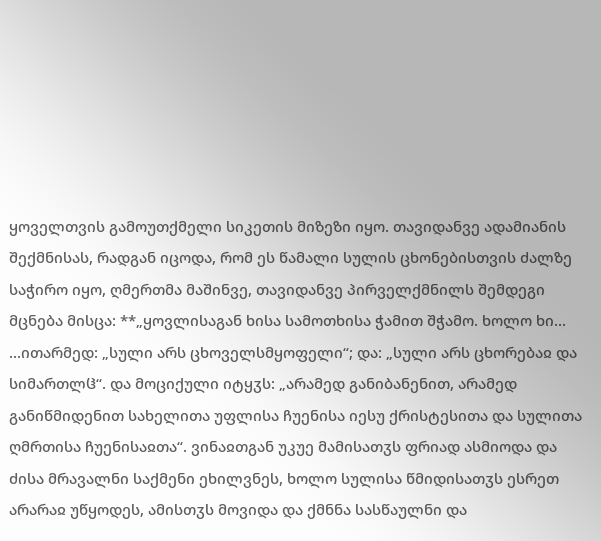ყოველთვის გამოუთქმელი სიკეთის მიზეზი იყო. თავიდანვე ადამიანის შექმნისას, რადგან იცოდა, რომ ეს წამალი სულის ცხონებისთვის ძალზე საჭირო იყო, ღმერთმა მაშინვე, თავიდანვე პირველქმნილს შემდეგი მცნება მისცა: **„ყოვლისაგან ხისა სამოთხისა ჭამით შჭამო. ხოლო ხი...
...ითარმედ: „სული არს ცხოველსმყოფელი“; და: „სული არს ცხორებაჲ და სიმართლჱ“. და მოციქული იტყჳს: „არამედ განიბანენით, არამედ განიწმიდენით სახელითა უფლისა ჩუენისა იესუ ქრისტესითა და სულითა ღმრთისა ჩუენისაჲთა“. ვინაჲთგან უკუე მამისათჳს ფრიად ასმიოდა და ძისა მრავალნი საქმენი ეხილვნეს, ხოლო სულისა წმიდისათჳს ესრეთ არარაჲ უწყოდეს, ამისთჳს მოვიდა და ქმნნა სასწაულნი და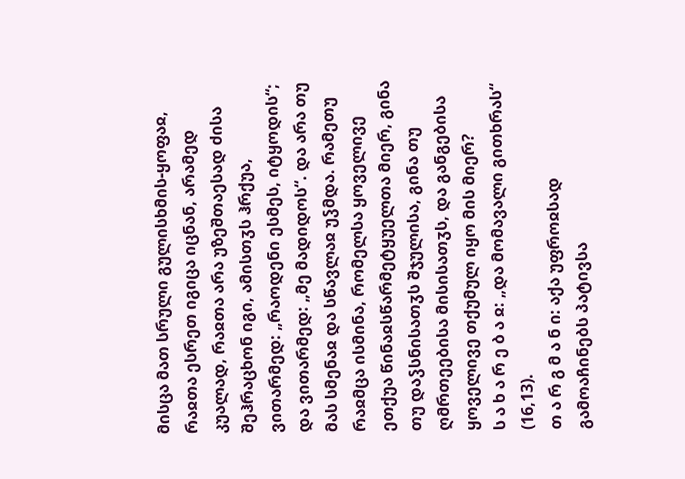მისცა მათ სრული გულისხმის-ყოფაჲ, რაჲთა ესრეთ იგიცა იცნან, არამედ კუალად, რაჲთა არა უზეშთაესად ძისა შეჰრაცხონ იგი, ამისთჳს ჰრქუა, ვითარმედ: „რაოდენი ესმეს, იტყოდის“; და ვითარმედ: „მე მადიდოს“. და არა თუ მას სმენაჲ და სწავლაჲ უჴმდა. რამეთუ რაჲმცა ისმინა, რომელსა ყოველივე ეთქუა წინაჲსწარმეტყუელთა მიერ, გინა თუ დაჴსნისათჳს შჯულისა, გინა თუ ღმრთეებისა მისისათჳს, და განგებისა ყოველივე თქუმულ იყო მის მიერ?
ს ა ხ ა რ ე ბ ა ჲ: „და მომავალი გითხრას“ (16,13).
თ ა რ გ მ ა ნ ი: აქა უფროჲსად გამოაჩინებს პატივსა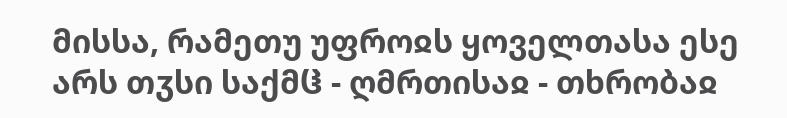მისსა, რამეთუ უფროჲს ყოველთასა ესე არს თჳსი საქმჱ - ღმრთისაჲ - თხრობაჲ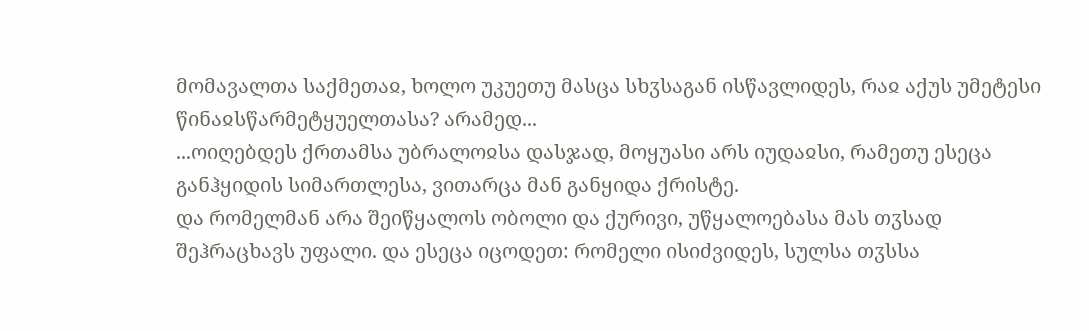მომავალთა საქმეთაჲ, ხოლო უკუეთუ მასცა სხჳსაგან ისწავლიდეს, რაჲ აქუს უმეტესი წინაჲსწარმეტყუელთასა? არამედ...
...ოიღებდეს ქრთამსა უბრალოჲსა დასჯად, მოყუასი არს იუდაჲსი, რამეთუ ესეცა განჰყიდის სიმართლესა, ვითარცა მან განყიდა ქრისტე.
და რომელმან არა შეიწყალოს ობოლი და ქურივი, უწყალოებასა მას თჳსად შეჰრაცხავს უფალი. და ესეცა იცოდეთ: რომელი ისიძვიდეს, სულსა თჳსსა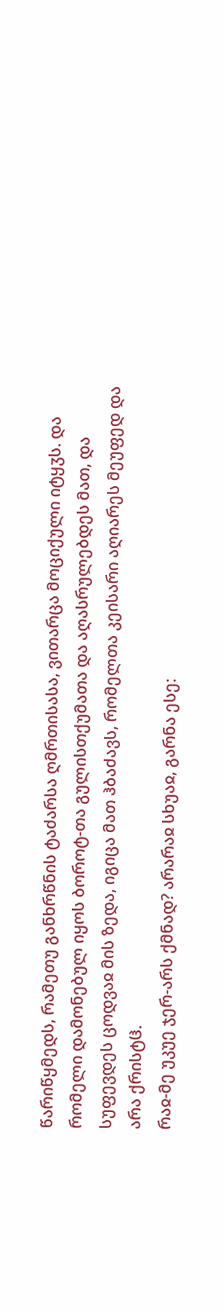წარიწყმედს, რამეთუ განხრწნის ტაძარსა ღმრთისასა, ვითარცა მოციქული იტყჳს. და რომელი დამონებულ იყოს ბოროტ-თა გულისთქუმათა და აღასრულებდეს მათ, და სუფევდეს ცოდვაჲ მის ზედა, იგიცა მათ ჰბაძავს, რომელთა კეისარი აღიარეს მეუფედ და არა ქრისტჱ.
რაჲ-მე უკუე ჯერ-არს ქმნად? არარაჲ სხუაჲ, გარნა ესე: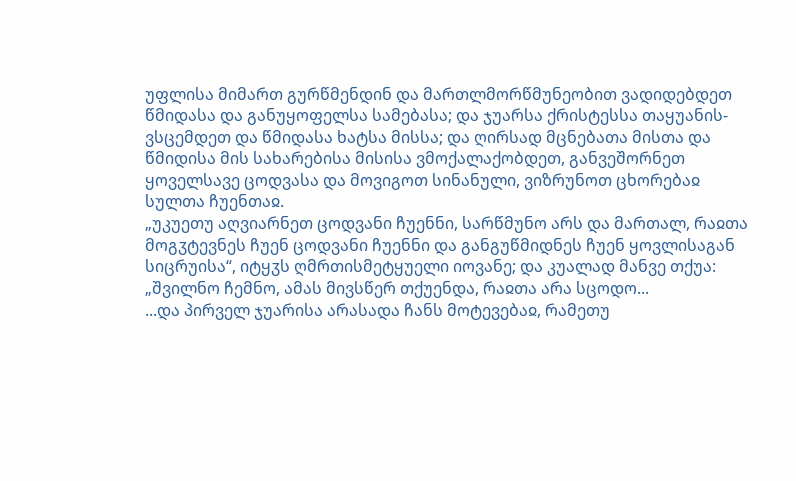უფლისა მიმართ გურწმენდინ და მართლმორწმუნეობით ვადიდებდეთ წმიდასა და განუყოფელსა სამებასა; და ჯუარსა ქრისტესსა თაყუანის-ვსცემდეთ და წმიდასა ხატსა მისსა; და ღირსად მცნებათა მისთა და წმიდისა მის სახარებისა მისისა ვმოქალაქობდეთ, განვეშორნეთ ყოველსავე ცოდვასა და მოვიგოთ სინანული, ვიზრუნოთ ცხორებაჲ სულთა ჩუენთაჲ.
„უკუეთუ აღვიარნეთ ცოდვანი ჩუენნი, სარწმუნო არს და მართალ, რაჲთა მოგჳტევნეს ჩუენ ცოდვანი ჩუენნი და განგუწმიდნეს ჩუენ ყოვლისაგან სიცრუისა“, იტყჳს ღმრთისმეტყუელი იოვანე; და კუალად მანვე თქუა: „შვილნო ჩემნო, ამას მივსწერ თქუენდა, რაჲთა არა სცოდო...
...და პირველ ჯუარისა არასადა ჩანს მოტევებაჲ, რამეთუ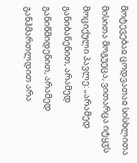მოტევებაჲ ცოდვათაჲ სისხლითა მისითა მოგუეცა, ვითარცა იტყჳს მოციქული პავლე: „არამედ განიბანენით, არამედ განიწმიდენით, არამედ განჰმართლდით არა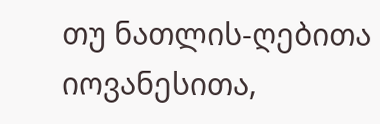თუ ნათლის-ღებითა იოვანესითა,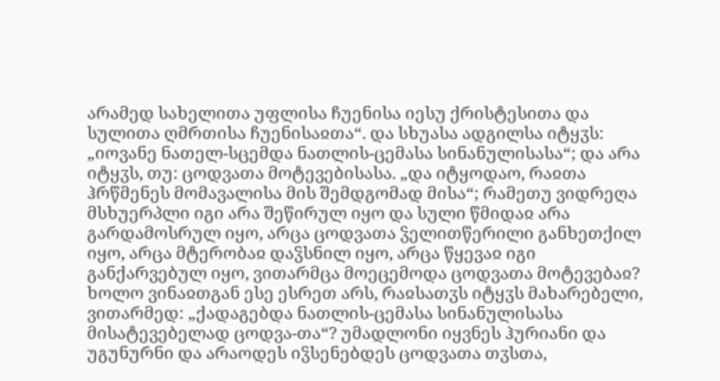არამედ სახელითა უფლისა ჩუენისა იესუ ქრისტესითა და სულითა ღმრთისა ჩუენისაჲთა“. და სხუასა ადგილსა იტყჳს: „იოვანე ნათელ-სცემდა ნათლის-ცემასა სინანულისასა“; და არა იტყჳს, თუ: ცოდვათა მოტევებისასა. „და იტყოდაო, რაჲთა ჰრწმენეს მომავალისა მის შემდგომად მისა“; რამეთუ ვიდრეღა მსხუერპლი იგი არა შეწირულ იყო და სული წმიდაჲ არა გარდამოსრულ იყო, არცა ცოდვათა ჴელითწერილი განხეთქილ იყო, არცა მტერობაჲ დაჴსნილ იყო, არცა წყევაჲ იგი განქარვებულ იყო, ვითარმცა მოეცემოდა ცოდვათა მოტევებაჲ?
ხოლო ვინაჲთგან ესე ესრეთ არს, რაჲსათჳს იტყჳს მახარებელი, ვითარმედ: „ქადაგებდა ნათლის-ცემასა სინანულისასა მისატევებელად ცოდვა-თა“? უმადლონი იყვნეს ჰურიანი და უგუნურნი და არაოდეს იჴსენებდეს ცოდვათა თჳსთა,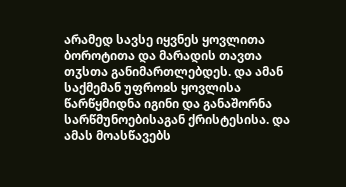არამედ სავსე იყვნეს ყოვლითა ბოროტითა და მარადის თავთა თჳსთა განიმართლებდეს. და ამან საქმემან უფროჲს ყოვლისა წარწყმიდნა იგინი და განაშორნა სარწმუნოებისაგან ქრისტესისა. და ამას მოასწავებს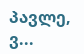პავლე, ვ...